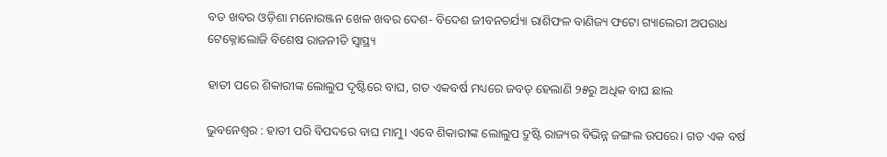ବଡ ଖବର ଓଡ଼ିଶା ମନୋରଞ୍ଜନ ଖେଳ ଖବର ଦେଶ- ବିଦେଶ ଜୀବନଚର୍ଯ୍ୟା ରାଶିଫଳ ବାଣିଜ୍ୟ ଫଟୋ ଗ୍ୟାଲେରୀ ଅପରାଧ ଟେକ୍ନୋଲୋଜି ବିଶେଷ ରାଜନୀତି ସ୍ଵାସ୍ଥ୍ୟ

ହାତୀ ପରେ ଶିକାରୀଙ୍କ ଲୋଲୁପ ଦୃଷ୍ଟିରେ ବାଘ, ଗତ ଏକବର୍ଷ ମଧ୍ୟରେ ଜବତ୍‌ ହେଲାଣି ୨୫ରୁ ଅଧିକ ବାଘ ଛାଲ

ଭୁବନେଶ୍ୱର : ହାତୀ ପରି ବିପଦରେ ବାଘ ମାମୁ। ଏବେ ଶିକାରୀଙ୍କ ଲୋଲୁପ ଦ୍ରୁଷ୍ଟି ରାଜ୍ୟର ବିଭିନ୍ନ ଜଙ୍ଗଲ ଉପରେ। ଗତ ଏକ ବର୍ଷ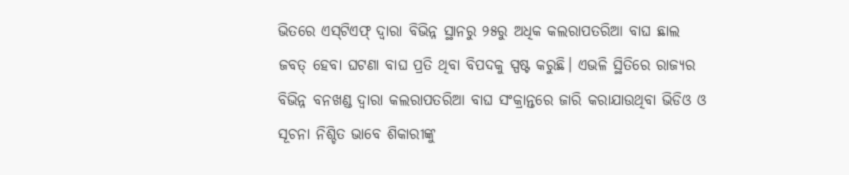ଭିତରେ ଏସ୍‍ଟିଏଫ୍‍ ଦ୍ୱାରା ବିଭିନ୍ନ ସ୍ଥାନରୁ ୨୫ରୁ ଅଧିକ କଲରାପତରିଆ ବାଘ ଛାଲ ଜବତ୍‍ ହେବା ଘଟଣା ବାଘ ପ୍ରତି ଥିବା ବିପଦକୁ ସ୍ପଷ୍ଟ କରୁଛି। ଏଭଳି ସ୍ଥିତିରେ ରାଜ୍ୟର ବିଭିନ୍ନ ବନଖଣ୍ଡ ଦ୍ୱାରା କଲରାପତରିଆ ବାଘ ସଂକ୍ରାନ୍ତରେ ଜାରି କରାଯାଉଥିବା ଭିଡିଓ ଓ ସୂଚନା ନିଶ୍ଚିତ ଭାବେ ଶିକାରୀଙ୍କୁ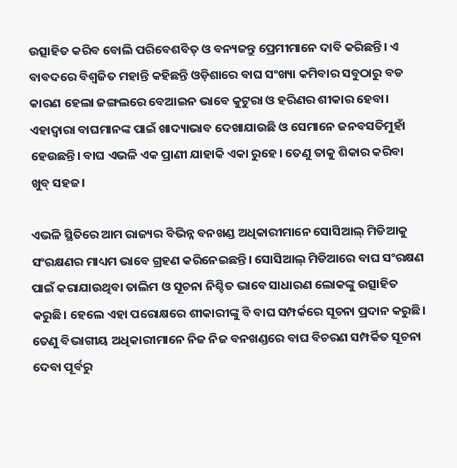ଉତ୍ସାହିତ କରିବ ବୋଲି ପରିବେଶବିତ୍‍ ଓ ବନ୍ୟଜନ୍ତୁ ପ୍ରେମୀମାନେ ଦାବି କରିଛନ୍ତି। ଏ ବାବଦରେ ବିଶ୍ୱଜିତ ମହାନ୍ତି କହିଛନ୍ତି ଓଡ଼ିଶାରେ ବାଘ ସଂଖ୍ୟା କମିବାର ସବୁଠାରୁ ବଡ କାରଣ ହେଲା ଜଙ୍ଗଲରେ ବେଆଇନ ଭାବେ କୁଟୁରା ଓ ହରିଣର ଶୀକାର ହେବା। ଏହାଦ୍ୱାରା ବାଘମାନଙ୍କ ପାଇଁ ଖାଦ୍ୟାଭାବ ଦେଖାଯାଉଛି ଓ ସେମାନେ ଜନବସତିମୁହାଁ ହେଉଛନ୍ତି। ବାଘ ଏଭଳି ଏକ ପ୍ରାଣୀ ଯାହାକି ଏକା ରୁହେ। ତେଣୁ ତାକୁ ଶିକାର କରିବା ଖୁବ୍‍ ସହଜ।

ଏଭଳି ସ୍ଥିତିରେ ଆମ ରାଜ୍ୟର ବିଭିନ୍ନ ବନଖଣ୍ଡ ଅଧିକାରୀମାନେ ସୋସିଆଲ୍‍ ମିଡିଆକୁ ସଂରକ୍ଷଣର ମାଧ୍ୟମ ଭାବେ ଗ୍ରହଣ କରିନେଇଛନ୍ତି। ସୋସିଆଲ୍‍ ମିଡିଆରେ ବାଘ ସଂରକ୍ଷଣ ପାଇଁ କରାଯାଉଥିବା ତାଲିମ ଓ ସୂଚନା ନିଶ୍ଚିତ ଭାବେ ସାଧାରଣ ଲୋକଙ୍କୁ ଉତ୍ସାହିତ କରୁଛି। ହେଲେ ଏହା ପରୋକ୍ଷରେ ଶୀକାରୀଙ୍କୁ ବି ବାଘ ସମ୍ପର୍କରେ ସୂଚନା ପ୍ରଦାନ କରୁଛି। ତେଣୁ ବିଭାଗୀୟ ଅଧିକାରୀମାନେ ନିଜ ନିଜ ବନଖଣ୍ଡରେ ବାଘ ବିଚରଣ ସମ୍ପର୍କିତ ସୂଚନା ଦେବା ପୂର୍ବରୁ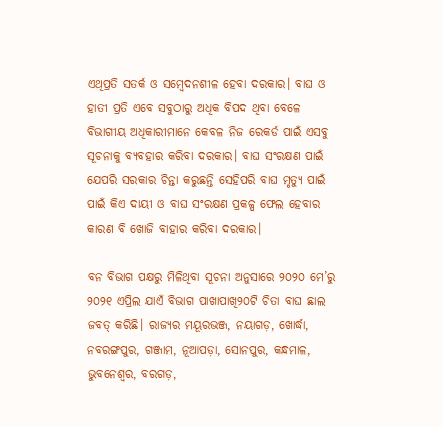ଏଥିପ୍ରତି ସତର୍କ ଓ ସମ୍ବେଦନଶୀଳ ହେବା ଦରକାର। ବାଘ ଓ ହାତୀ ପ୍ରତି ଏବେ ସବୁଠାରୁ ଅଧିକ ବିପଦ ଥିବା ବେଳେ ବିଭାଗୀୟ ଅଧିକାରୀମାନେ କେବଳ ନିଜ ରେକର୍ଡ ପାଇଁ ଏସବୁ ସୂଚନାକୁ ବ୍ୟବହାର କରିବା ଦରକାର। ବାଘ ସଂରକ୍ଷଣ ପାଇଁ ଯେପରି ସରକାର ଚିନ୍ତା କରୁଛନ୍ତି ସେହିପରି ବାଘ ମୃତ୍ୟୁ ପାଇଁ ପାଇଁ କିଏ ଦାୟୀ ଓ ବାଘ ସଂରକ୍ଷଣ ପ୍ରକଳ୍ପ ଫେଲ ହେବାର କାରଣ ବି ଖୋଜି ବାହାର କରିବା ଦରକାର।

ବନ ବିଭାଗ ପକ୍ଷରୁ ମିଳିଥିବା ସୂଚନା ଅନୁସାରେ ୨୦୨୦ ମେ’ରୁ ୨୦୨୧ ଏପ୍ରିଲ ଯାଏଁ ବିଭାଗ ପାଖାପାଖି୨୦ଟି ଚିତା ବାଘ ଛାଲ ଜବତ୍‍ କରିଛି। ରାଜ୍ୟର ମୟୂରଭଞ୍ଜ, ନୟାଗଡ଼, ଖୋର୍ଦ୍ଧା, ନବରଙ୍ଗପୁର, ଗଞ୍ଜାମ, ନୂଆପଡ଼ା, ସୋନପୁର, କନ୍ଧମାଳ, ଭୁବନେଶ୍ୱର, ବରଗଡ଼,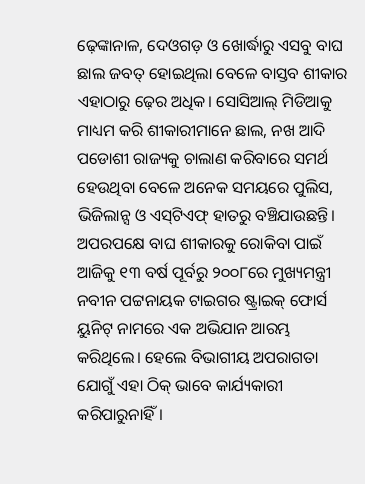ଢ଼େଙ୍କାନାଳ, ଦେଓଗଡ଼ ଓ ଖୋର୍ଦ୍ଧାରୁ ଏସବୁ ବାଘ ଛାଲ ଜବତ୍‍ ହୋଇଥିଲା ବେଳେ ବାସ୍ତବ ଶୀକାର ଏହାଠାରୁ ଢ଼େର ଅଧିକ। ସୋସିଆଲ୍‍ ମିଡିଆକୁ ମାଧ୍ୟମ କରି ଶୀକାରୀମାନେ ଛାଲ, ନଖ ଆଦି ପଡୋଶୀ ରାଜ୍ୟକୁ ଚାଲାଣ କରିବାରେ ସମର୍ଥ ହେଉଥିବା ବେଳେ ଅନେକ ସମୟରେ ପୁଲିସ, ଭିଜିଲାନ୍ସ ଓ ଏସ୍‍ଟିଏଫ୍‍ ହାତରୁ ବଞ୍ଚିଯାଉଛନ୍ତି। ଅପରପକ୍ଷେ ବାଘ ଶୀକାରକୁ ରୋକିବା ପାଇଁ ଆଜିକୁ ୧୩ ବର୍ଷ ପୂର୍ବରୁ ୨୦୦୮ରେ ମୁଖ୍ୟମନ୍ତ୍ରୀ ନବୀନ ପଟ୍ଟନାୟକ ଟାଇଗର ଷ୍ଟ୍ରାଇକ୍‍ ଫୋର୍ସ ୟୁନିଟ୍‍ ନାମରେ ଏକ ଅଭିଯାନ ଆରମ୍ଭ କରିଥିଲେ। ହେଲେ ବିଭାଗୀୟ ଅପରାଗତା ଯୋଗୁଁ ଏହା ଠିକ୍‍ ଭାବେ କାର୍ଯ୍ୟକାରୀ କରିପାରୁନାହିଁ।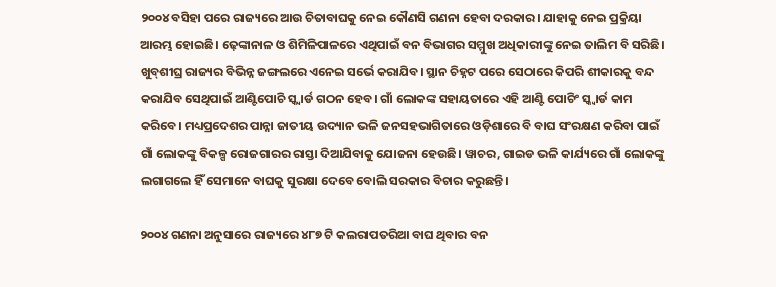୨୦୦୪ ବସିହା ପରେ ରାଜ୍ୟରେ ଆଉ ଚିତାବାଘକୁ ନେଇ କୌଣସି ଗଣନା ହେବା ଦରକାର। ଯାହାକୁ ନେଇ ପ୍ରକ୍ରିୟା ଆରମ୍ଭ ହୋଇଛି। ଢ଼େଙ୍କାନାଳ ଓ ଶିମିଳିପାଳରେ ଏଥିପାଇଁ ବନ ବିଭାଗର ସମ୍ମୁଖ ଅଧିକାରୀଙ୍କୁ ନେଇ ତାଲିମ ବି ସରିଛି। ଖୁବ୍‍ଶୀଘ୍ର ରାଜ୍ୟର ବିଭିନ୍ନ ଜଙ୍ଗଲରେ ଏନେଇ ସର୍ଭେ କରାଯିବ। ସ୍ଥାନ ଚିହ୍ନଟ ପରେ ସେଠାରେ କିପରି ଶୀକାରକୁ ବନ୍ଦ କରାଯିବ ସେଥିପାଇଁ ଆଣ୍ଟିପୋଚି ସ୍କ୍ୱାର୍ଡ ଗଠନ ହେବ। ଗାଁ ଲୋକଙ୍କ ସହାୟତାରେ ଏହି ଆଣ୍ଟି ପୋଚିଂ ସ୍କ୍ୱାର୍ଡ କାମ କରିବେ। ମଧ୍ୟପ୍ରଦେଶର ପାନ୍ନା ଜାତୀୟ ଉଦ୍ୟାନ ଭଳି ଜନସହଭାଗିତାରେ ଓଡ଼ିଶାରେ ବି ବାଘ ସଂରକ୍ଷଣ କରିବା ପାଇଁ ଗାଁ ଲୋକଙ୍କୁ ବିକଳ୍ପ ରୋଜଗାରର ରାସ୍ତା ଦିଆଯିବାକୁ ଯୋଜନା ହେଉଛି। ୱାଚର, ଗାଇଡ ଭଳି କାର୍ଯ୍ୟରେ ଗାଁ ଲୋକଙ୍କୁ ଲଗାଗଲେ ହିଁ ସେମାନେ ବାଘକୁ ସୁରକ୍ଷା ଦେବେ ବୋଲି ସରକାର ବିଚାର କରୁଛନ୍ତି।

୨୦୦୪ ଗଣନା ଅନୁସାରେ ରାଜ୍ୟରେ ୪୮୭ ଟି କଲରାପତରିଆ ବାଘ ଥିବାର ବନ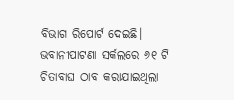ବିଭାଗ ରିପୋର୍ଟ ଦେଇଛି। ଭବାନୀପାଟଣା ସର୍କଲରେ ୬୧ ଟି ଚିତାବାଘ ଠାବ କରାଯାଇଥିଲା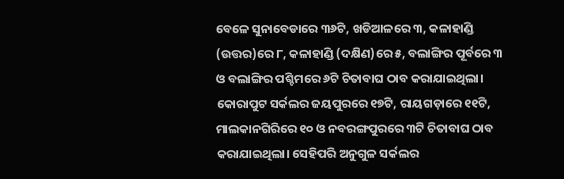ବେଳେ ସୁନାବେଡାରେ ୩୬ଟି, ଖଡିଆଳରେ ୩, କଳାହାଣ୍ଡି (ଉତ୍ତର)ରେ ୮, କଳାହାଣ୍ଡି (ଦକ୍ଷିଣ)ରେ ୫, ବଲାଙ୍ଗିର ପୂର୍ବରେ ୩ ଓ ବଲାଙ୍ଗିର ପଶ୍ଚିମରେ ୬ଟି ଚିତାବାଘ ଠାବ କରାଯାଇଥିଲା। କୋରାପୁଟ ସର୍କଲର ଜୟପୁରରେ ୧୭ଟି, ରାୟଗଡ଼ାରେ ୧୧ଟି, ମାଲକାନଗିରିରେ ୧୦ ଓ ନବରଙ୍ଗପୁରରେ ୩ଟି ଚିତାବାଘ ଠାବ କରାଯାଇଥିଲା। ସେହିପରି ଅନୁଗୁଳ ସର୍କଲର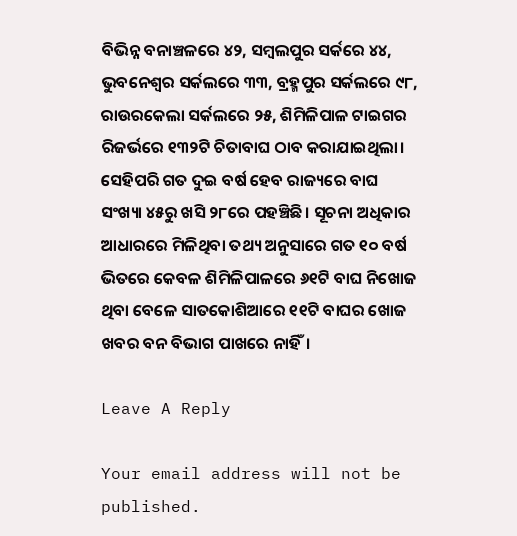ବିଭିନ୍ନ ବନାଞ୍ଚଳରେ ୪୨, ସମ୍ବଲପୁର ସର୍କରେ ୪୪, ଭୁବନେଶ୍ୱର ସର୍କଲରେ ୩୩, ବ୍ରହ୍ମପୁର ସର୍କଲରେ ୯୮, ରାଉରକେଲା ସର୍କଲରେ ୨୫, ଶିମିଳିପାଳ ଟାଇଗର ରିଜର୍ଭରେ ୧୩୨ଟି ଚିତାବାଘ ଠାବ କରାଯାଇଥିଲା।
ସେହିପରି ଗତ ଦୁଇ ବର୍ଷ ହେବ ରାଜ୍ୟରେ ବାଘ ସଂଖ୍ୟା ୪୫ରୁ ଖସି ୨୮ରେ ପହଞ୍ଚିଛି। ସୂଚନା ଅଧିକାର ଆଧାରରେ ମିଳିଥିବା ତଥ୍ୟ ଅନୁସାରେ ଗତ ୧୦ ବର୍ଷ ଭିତରେ କେବଳ ଶିମିଳିପାଳରେ ୬୧ଟି ବାଘ ନିଖୋଜ ଥିବା ବେଳେ ସାତକୋଶିଆରେ ୧୧ଟି ବାଘର ଖୋଜ ଖବର ବନ ବିଭାଗ ପାଖରେ ନାହିଁ।

Leave A Reply

Your email address will not be published.